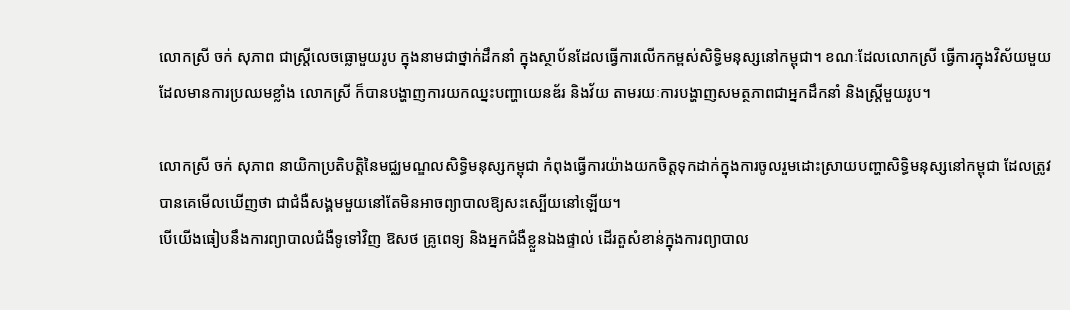លោកស្រី ចក់ សុភាព ជាស្ត្រីលេចធ្លោមួយរូប ក្នុងនាមជាថ្នាក់ដឹកនាំ ក្នុងស្ថាប័នដែលធ្វើការលើកកម្ពស់សិទ្ធិមនុស្សនៅកម្ពុជា។ ខណៈដែលលោកស្រី ធ្វើការក្នុងវិស័យមួយដែលមានការប្រឈមខ្លាំង លោកស្រី ក៏បានបង្ហាញការយកឈ្នះបញ្ហាយេនឌ័រ និងវ័យ តាមរយៈការបង្ហាញសមត្ថភាពជាអ្នកដឹកនាំ និងស្ត្រីមួយរូប។

លោកស្រី ចក់ សុភាព នាយិកាប្រតិបត្តិនៃមជ្ឈមណ្ឌលសិទ្ធិមនុស្សកម្ពុជា កំពុងធ្វើការយ៉ាងយកចិត្តទុកដាក់ក្នុងការចូលរួមដោះស្រាយបញ្ហាសិទ្ធិមនុស្សនៅកម្ពុជា ដែលត្រូវបានគេមើលឃើញថា ជាជំងឺសង្គមមួយនៅតែមិនអាចព្យាបាលឱ្យសះស្បើយនៅឡើយ។
បើយើងធៀបនឹងការព្យាបាលជំងឺទូទៅវិញ ឱសថ គ្រូពេទ្យ និងអ្នកជំងឺខ្លួនឯងផ្ទាល់ ដើរតួសំខាន់ក្នុងការព្យាបាល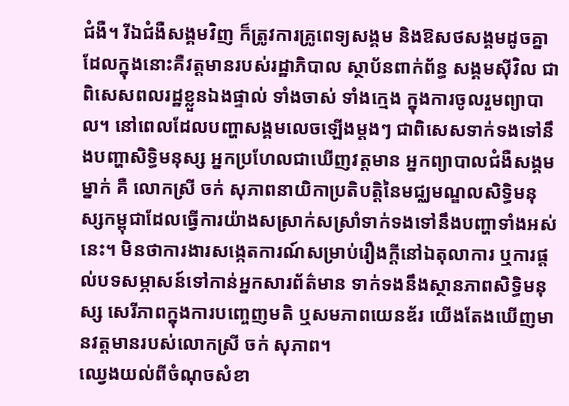ជំងឺ។ រីឯជំងឺសង្គមវិញ ក៏ត្រូវការគ្រូពេទ្យសង្គម និងឱសថសង្គមដូចគ្នា ដែលក្នុងនោះគឺវត្តមានរបស់រដ្ឋាភិបាល ស្ថាប័នពាក់ព័ន្ធ សង្គមស៊ីវិល ជាពិសេសពលរដ្ឋខ្លួនឯងផ្ទាល់ ទាំងចាស់ ទាំងក្មេង ក្នុងការចូលរួមព្យាបាល។ នៅពេលដែលបញ្ហាសង្គមលេចឡើងម្តងៗ ជាពិសេសទាក់ទងទៅនឹងបញ្ហាសិទ្ធិមនុស្ស អ្នកប្រហែលជាឃើញវត្តមាន អ្នកព្យាបាលជំងឺសង្គមម្នាក់ គឺ លោកស្រី ចក់ សុភាពនាយិកាប្រតិបត្តិនៃមជ្ឈមណ្ឌលសិទ្ធិមនុស្សកម្ពុជាដែលធ្វើការយ៉ាងសស្រាក់សស្រាំទាក់ទងទៅនឹងបញ្ហាទាំងអស់នេះ។ មិនថាការងារសង្កេតការណ៍សម្រាប់រឿងក្ដីនៅឯតុលាការ ឬការផ្តល់បទសម្ភាសន៍ទៅកាន់អ្នកសារព័ត៌មាន ទាក់ទងនឹងស្ថានភាពសិទ្ធិមនុស្ស សេរីភាពក្នុងការបញ្ចេញមតិ ឬសមភាពយេនឌ័រ យើងតែងឃើញមានវត្តមានរបស់លោកស្រី ចក់ សុភាព។
ឈ្វេងយល់ពីចំណុចសំខា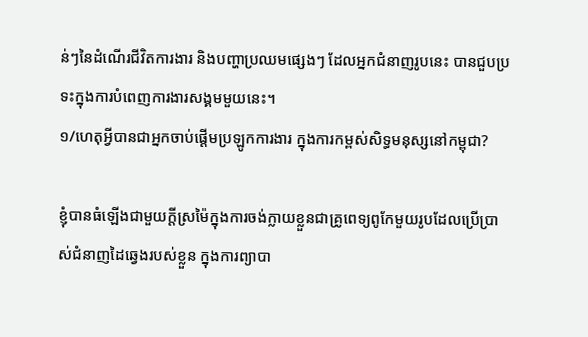ន់ៗនៃដំណើរជីវិតការងារ និងបញ្ហាប្រឈមផ្សេងៗ ដែលអ្នកជំនាញរូបនេះ បានជួបប្រទះក្នុងការបំពេញការងារសង្គមមួយនេះ។
១/ហេតុអ្វីបានជាអ្នកចាប់ផ្ដើមប្រឡូកការងារ ក្នុងការកម្ពស់សិទ្ធមនុស្សនៅកម្ពុជា?

ខ្ញុំបានធំឡើងជាមួយក្តីស្រម៉ៃក្នុងការចង់ក្លាយខ្លួនជាគ្រូពេទ្យពូកែមួយរូបដែលប្រើប្រាស់ជំនាញដៃឆ្វេងរបស់ខ្លួន ក្នុងការព្យាបា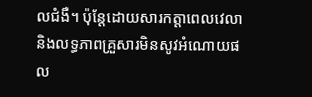លជំងឺ។ ប៉ុន្តែដោយសារកត្តាពេលវេលា និងលទ្ធភាពគ្រួសារមិនសូវអំណោយផល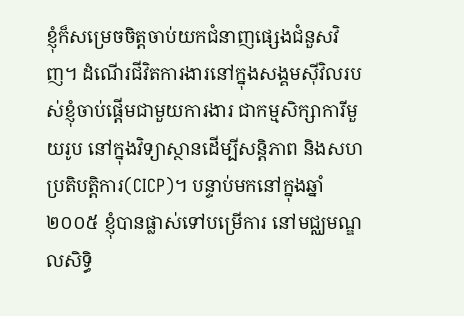ខ្ញុំក៏សម្រេចចិត្តចាប់យកជំនាញផ្សេងជំនួសវិញ។ ដំណើរជីវិតការងារនៅក្នុងសង្គមស៊ីវិលរបស់ខ្ញុំចាប់ផ្ដើមជាមួយការងារ ជាកម្មសិក្សាការីមួយរូប នៅក្នុងវិទ្យាស្ថានដើម្បីសន្តិភាព និងសហប្រតិបត្តិការ(CICP)។ បន្ទាប់មកនៅក្នុងឆ្នាំ២០០៥ ខ្ញុំបានផ្លាស់ទៅបម្រើការ នៅមជ្ឈមណ្ឌលសិទ្ធិ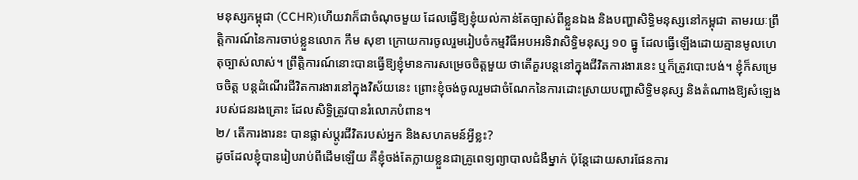មនុស្សកម្ពុជា (CCHR)ហើយវាក៏ជាចំណុចមួយ ដែលធ្វើឱ្យខ្ញុំយល់កាន់តែច្បាស់ពីខ្លួនឯង និងបញ្ហាសិទ្ធិមនុស្សនៅកម្ពុជា តាមរយៈព្រឹត្តិការណ៍នៃការចាប់ខ្លួនលោក កឹម សុខា ក្រោយការចូលរួមរៀបចំកម្មវិធីអបអរទិវាសិទ្ធិមនុស្ស ១០ ធ្នូ ដែលធ្វើឡើងដោយគ្មានមូលហេតុច្បាស់លាស់។ ព្រឹត្តិការណ៍នោះបានធ្វើឱ្យខ្ញុំមានការសម្រេចចិត្តមួយ ថាតើគួរបន្តនៅក្នុងជីវិតការងារនេះ ឬក៏ត្រូវបោះបង់។ ខ្ញុំក៏សម្រេចចិត្ត បន្តដំណើរជីវិតការងារនៅក្នុងវិស័យនេះ ព្រោះខ្ញុំចង់ចូលរួមជាចំណែកនៃការដោះស្រាយបញ្ហាសិទ្ធិមនុស្ស និងតំណាងឱ្យសំឡេងរបស់ជនរងគ្រោះ ដែលសិទ្ធិត្រូវបានរំលោភបំពាន។
២/ តើការងារនះ បានផ្លាស់ប្តូរជីវិតរបស់អ្នក និងសហគមន៍អ្វីខ្លះ?
ដូចដែលខ្ញុំបានរៀបរាប់ពីដើមឡើយ គឺខ្ញុំចង់តែក្លាយខ្លួនជាគ្រូពេទ្យព្យាបាលជំងឺម្នាក់ ប៉ុន្តែដោយសារផែនការ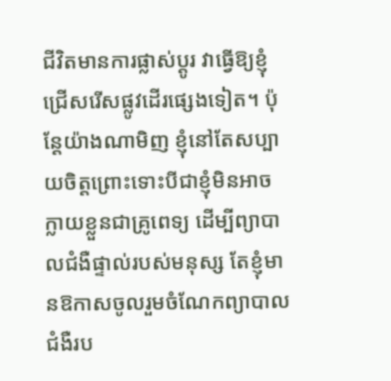ជីវិតមានការផ្លាស់ប្តូរ វាធ្វើឱ្យខ្ញុំជ្រើសរើសផ្លូវដើរផ្សេងទៀត។ ប៉ុន្តែយ៉ាងណាមិញ ខ្ញុំនៅតែសប្បាយចិត្តព្រោះទោះបីជាខ្ញុំមិនអាចក្លាយខ្លួនជាគ្រូពេទ្យ ដើម្បីព្យាបាលជំងឺផ្ទាល់របស់មនុស្ស តែខ្ញុំមានឱកាសចូលរួមចំណែកព្យាបាលជំងឺរប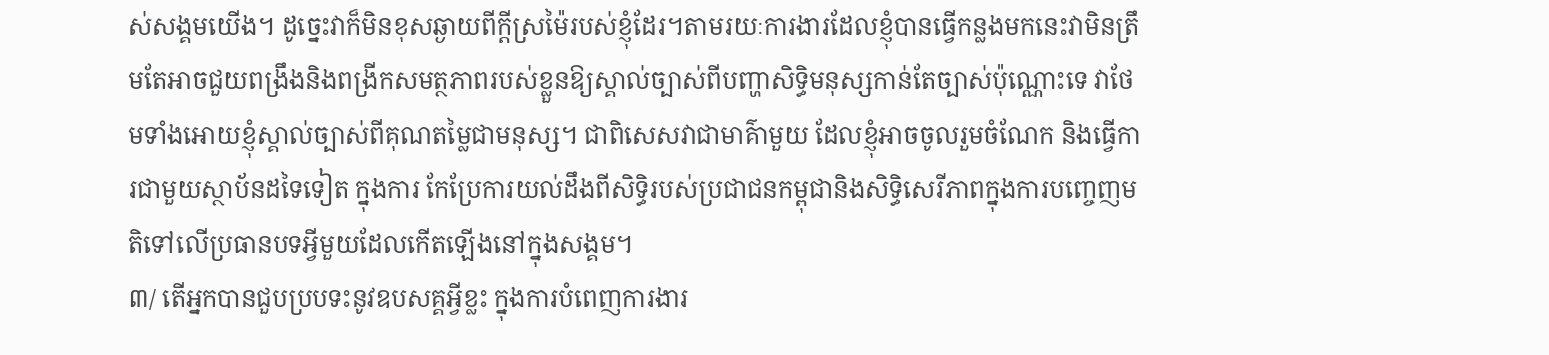ស់សង្គមយើង។ ដូច្នេះវាក៏មិនខុសឆ្ងាយពីក្តីស្រម៉ៃរបស់ខ្ញុំដែរ។តាមរយៈការងារដែលខ្ញុំបានធ្វើកន្លងមកនេះវាមិនត្រឹមតែអាចជួយពង្រឹងនិងពង្រីកសមត្ថភាពរបស់ខ្លួនឱ្យស្គាល់ច្បាស់ពីបញ្ហាសិទ្ធិមនុស្សកាន់តែច្បាស់ប៉ុណ្ណោះទេ វាថែមទាំងអោយខ្ញុំស្គាល់ច្បាស់ពីគុណតម្លៃជាមនុស្ស។ ជាពិសេសវាជាមាគ៌ាមួយ ដែលខ្ញុំអាចចូលរួមចំណែក និងធ្វើការជាមួយស្ថាប័នដទៃទៀត ក្នុងការ កែប្រែការយល់ដឹងពីសិទ្ធិរបស់ប្រជាជនកម្ពុជានិងសិទ្ធិសេរីភាពក្នុងការបញ្ចេញមតិទៅលើប្រធានបទអ្វីមួយដែលកើតឡើងនៅក្នុងសង្គម។
៣/ តើអ្នកបានជួបប្របទះនូវឧបសគ្គអ្វីខ្លះ ក្នុងការបំពេញការងារ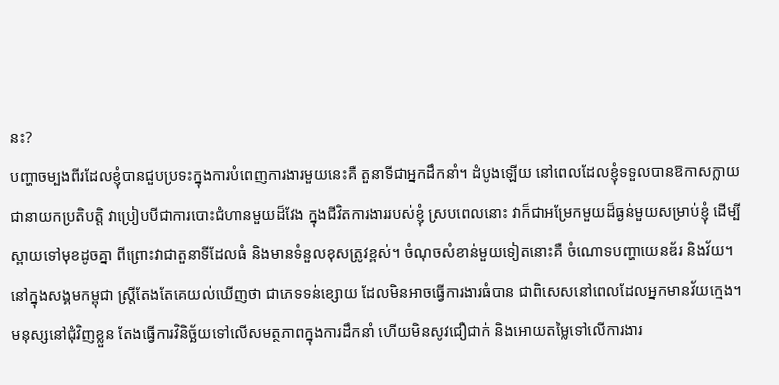នះ?
បញ្ហាចម្បងពីរដែលខ្ញុំបានជួបប្រទះក្នុងការបំពេញការងារមួយនេះគឺ តួនាទីជាអ្នកដឹកនាំ។ ដំបូងឡើយ នៅពេលដែលខ្ញុំទទួលបានឱកាសក្លាយជានាយកប្រតិបត្តិ វាប្រៀបបីជាការបោះជំហានមួយដ៏វែង ក្នុងជីវិតការងាររបស់ខ្ញុំ ស្របពេលនោះ វាក៏ជាអម្រែកមួយដ៏ធ្ងន់មួយសម្រាប់ខ្ញុំ ដើម្បីស្ពាយទៅមុខដូចគ្នា ពីព្រោះវាជាតួនាទីដែលធំ និងមានទំនួលខុសត្រូវខ្ពស់។ ចំណុចសំខាន់មួយទៀតនោះគឺ ចំណោទបញ្ហាយេនឌ័រ និងវ័យ។ នៅក្នុងសង្គមកម្ពុជា ស្ត្រីតែងតែគេយល់ឃើញថា ជាភេទទន់ខ្សោយ ដែលមិនអាចធ្វើការងារធំបាន ជាពិសេសនៅពេលដែលអ្នកមានវ័យក្មេង។ មនុស្សនៅជុំវិញខ្លួន តែងធ្វើការវិនិច្ឆ័យទៅលើសមត្ថភាពក្នុងការដឹកនាំ ហើយមិនសូវជឿជាក់ និងអោយតម្លៃទៅលើការងារ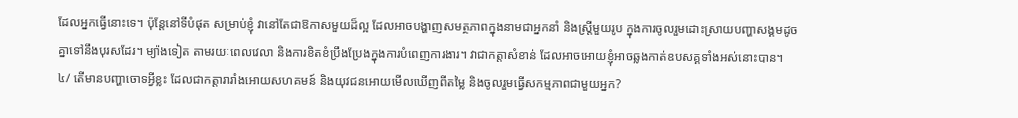ដែលអ្នកធ្វើនោះទេ។ ប៉ុន្តែនៅទីបំផុត សម្រាប់ខ្ញុំ វានៅតែជាឱកាសមួយដ៏ល្អ ដែលអាចបង្ហាញសមត្ថភាពក្នុងនាមជាអ្នកនាំ និងស្ត្រីមួយរូប ក្នុងការចូលរួមដោះស្រាយបញ្ហាសង្គមដូចគ្នាទៅនឹងបុរសដែរ។ ម្យ៉ាងទៀត តាមរយៈពេលវេលា និងការខិតខំប្រឹងប្រែងក្នុងការបំពេញការងារ។ វាជាកត្តាសំខាន់ ដែលអាចអោយខ្ញុំអាចឆ្លងកាត់ឧបសគ្គទាំងអស់នោះបាន។
៤/ តើមានបញ្ហាចោទអ្វីខ្លះ ដែលជាកត្តារារាំងអោយសហគមន៍ និងយុវជនអោយមើលឃើញពីតម្លៃ និងចូលរួមធ្វើសកម្មភាពជាមួយអ្នក?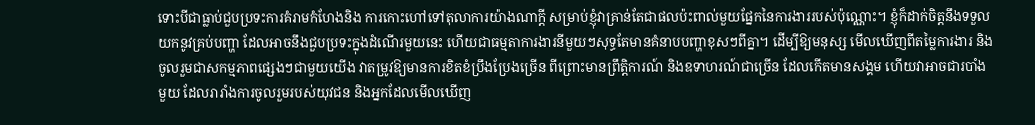ទោះបីជាធ្លាប់ជួបប្រទះការគំរាមកំហែងនិង ការកោះហៅទៅតុលាការយ៉ាងណាក្តី សម្រាប់ខ្ញុំវាគ្រាន់តែជាផលប៉ះពាល់មួយផ្នែកនៃការងាររបស់ប៉ុណ្ណោះ។ ខ្ញុំក៏ដាក់ចិត្តនឹងទទួលយកនូវគ្រប់បញ្ហា ដែលអាចនឹងជួបប្រទះក្នុងដំណើរមួយនេះ ហើយជាធម្មតាការងារនីមួយៗសុទ្ធតែមានគំនាបបញ្ហាខុសៗពីគ្នា។ ដើម្បីឱ្យមនុស្ស មើលឃើញពីតម្លៃការងារ និងចូលរួមជាសកម្មភាពផ្សេងៗជាមួយយើង វាតម្រូវឱ្យមានការខិតខំប្រឹងប្រែងច្រើន ពីព្រោះមានព្រឹត្តិការណ៍ និងឧទាហរណ៍ជាច្រើន ដែលកើតមានសង្គម ហើយវាអាចជារបាំងមួយ ដែលរារាំងការចូលរួមរបស់យុវជន និងអ្នកដែលមើលឃើញ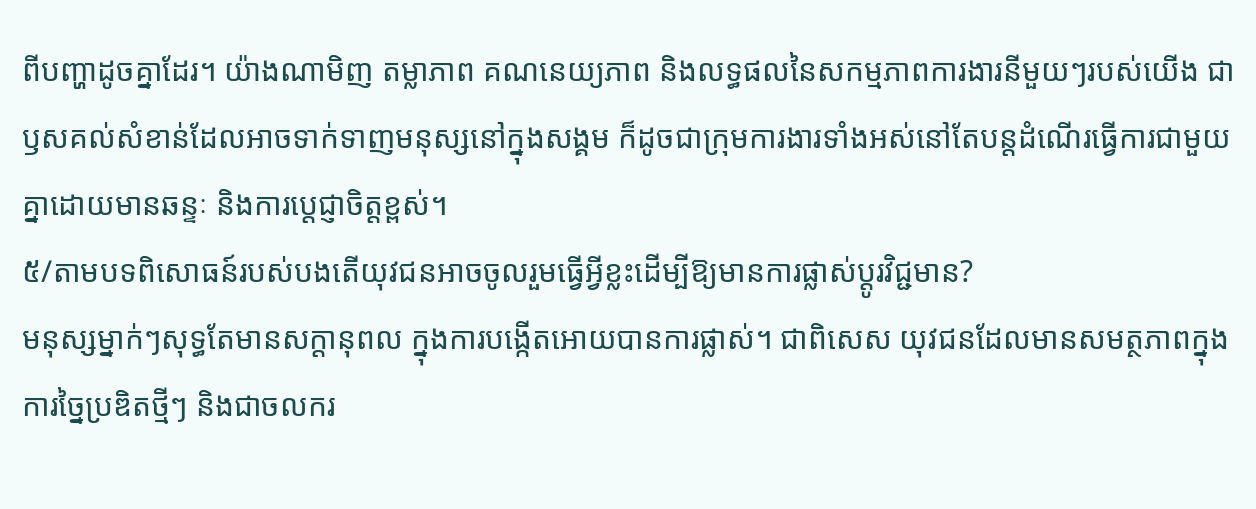ពីបញ្ហាដូចគ្នាដែរ។ យ៉ាងណាមិញ តម្លាភាព គណនេយ្យភាព និងលទ្ធផលនៃសកម្មភាពការងារនីមួយៗរបស់យើង ជាឫសគល់សំខាន់ដែលអាចទាក់ទាញមនុស្សនៅក្នុងសង្គម ក៏ដូចជាក្រុមការងារទាំងអស់នៅតែបន្តដំណើរធ្វើការជាមួយគ្នាដោយមានឆន្ទៈ និងការប្តេជ្ញាចិត្តខ្ពស់។
៥/តាមបទពិសោធន៍របស់បងតើយុវជនអាចចូលរួមធ្វើអ្វីខ្លះដើម្បីឱ្យមានការផ្លាស់ប្ដូរវិជ្ជមាន?
មនុស្សម្នាក់ៗសុទ្ធតែមានសក្ដានុពល ក្នុងការបង្កើតអោយបានការផ្លាស់។ ជាពិសេស យុវជនដែលមានសមត្ថភាពក្នុងការច្នៃប្រឌិតថ្មីៗ និងជាចលករ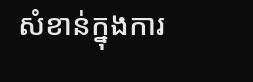សំខាន់ក្នុងការ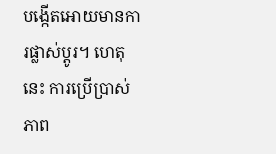បង្កើតអោយមានការផ្លាស់ប្តូរ។ ហេតុនេះ ការប្រើប្រាស់ភាព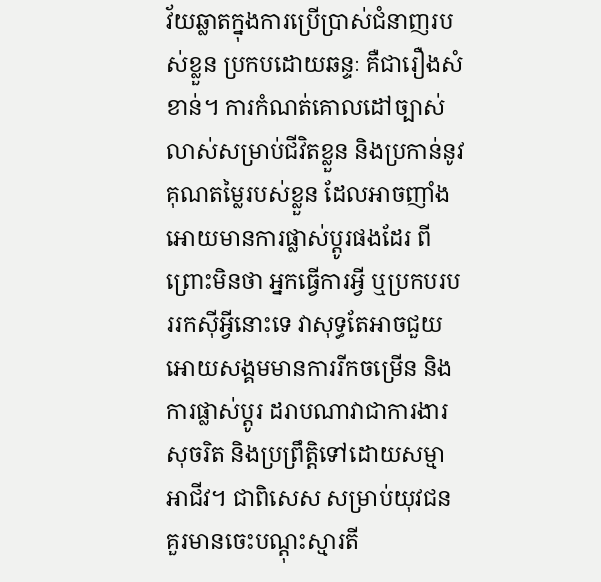វ័យឆ្លាតក្នុងការប្រើប្រាស់ជំនាញរបស់ខ្លួន ប្រកបដោយឆន្ទៈ គឺជារឿងសំខាន់។ ការកំណត់គោលដៅច្បាស់លាស់សម្រាប់ជីវិតខ្លួន និងប្រកាន់នូវគុណតម្លៃរបស់ខ្លួន ដែលអាចញាំងអោយមានការផ្លាស់ប្តូរផងដែរ ពីព្រោះមិនថា អ្នកធ្វើការអ្វី ឬប្រកបរបររកស៊ីអ្វីនោះទេ វាសុទ្ធតែអាចជួយអោយសង្គមមានការរីកចម្រើន និងការផ្លាស់ប្តូរ ដរាបណាវាជាការងារសុចរិត និងប្រព្រឹត្តិទៅដោយសម្មាអាជីវ។ ជាពិសេស សម្រាប់យុវជន គួរមានចេះបណ្ដុះស្មារតី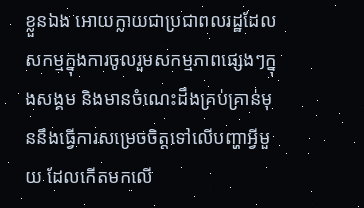ខ្លួនឯង អោយក្លាយជាប្រជាពលរដ្ឋដែលសកម្មក្នុងការចូលរួមសកម្មភាពផ្សេងៗក្នុងសង្គម និងមានចំណេះដឹងគ្រប់គ្រាន់មុននឹងធ្វើការសម្រេចចិត្តទៅលើបញ្ហាអ្វីមួយ ដែលកើតមកលើ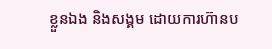ខ្លួនឯង និងសង្គម ដោយការហ៊ានប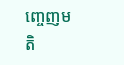ញ្ចេញមតិ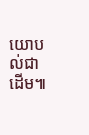យោបល់ជាដើម៕